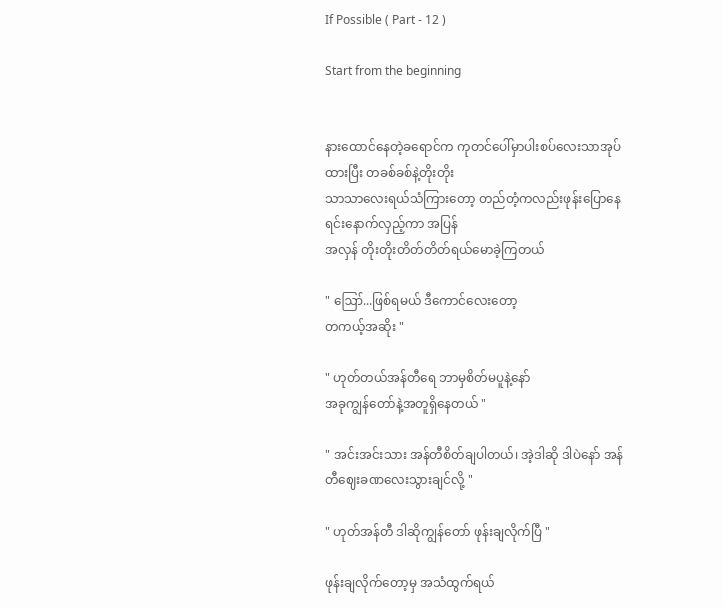If Possible ( Part - 12 )

Start from the beginning


နားထောင်နေတဲ့ခရောင်က ကုတင်ပေါ်မှာပါးစပ်လေးသာအုပ်ထားပြီး တခစ်ခစ်နဲ့တိုးတိုး
သာသာလေးရယ်သံကြားတော့ တည်တံ့ကလည်းဖုန်းပြောနေရင်းနောက်လှည့်ကာ အပြန်
အလှန် တိုးတိုးတိတ်တိတ်ရယ်မောခဲ့ကြတယ်

" ဪ...ဖြစ်ရမယ် ဒီကောင်လေးတော့
တကယ့်အဆိုး "

" ဟုတ်တယ်အန်တီရေ ဘာမှစိတ်မပူနဲ့နော်
အခုကျွန်တော်နဲ့အတူရှိနေတယ် "

" အင်းအင်းသား အန်တီစိတ်ချပါတယ်၊ အဲ့ဒါဆို ဒါပဲနော် အန်တီဈေးခဏလေးသွားချင်လို့ "

" ဟုတ်အန်တီ ဒါဆိုကျွန်တော် ဖုန်းချလိုက်ပြီ "

ဖုန်းချလိုက်တော့မှ အသံထွက်ရယ်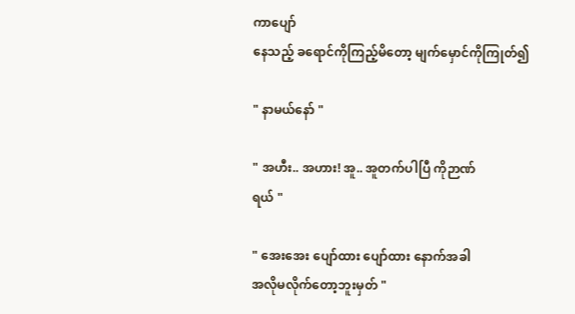ကာပျော်
နေသည့် ခရောင်ကိုကြည့်မိတော့ မျက်မှောင်ကိုကြုတ်၍

" နာမယ်နော် "

" အဟီး.. အဟား! အူ.. အူတက်ပါပြီ ကိုဉာဏ်
ရယ် "

" အေးအေး ပျော်ထား ပျော်ထား နောက်အခါ
အလိုမလိုက်တော့ဘူးမှတ် "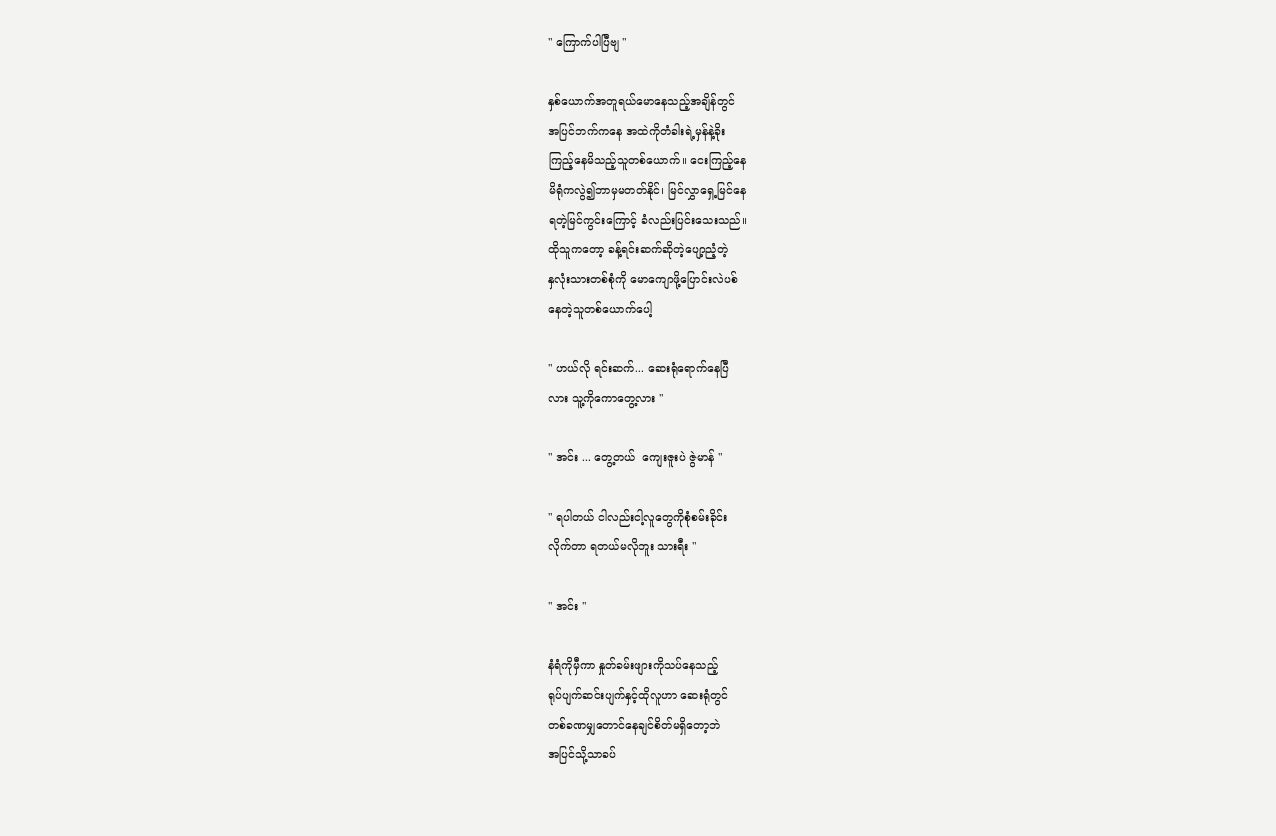" ကြောက်ပါပြီဗျ "

နှစ်ယောက်အတူရယ်မောနေသည့်အချိန်တွင်
အပြင်ဘက်ကနေ အထဲကိုတံခါးရဲ့မှန်နဲ့ခိုး
ကြည့်နေမိသည့်သူတစ်ယောက်။ ငေးကြည့်နေ
မိရုံကလွဲ၍ဘာမှမတတ်နိုင်၊ မြင်လွှာရှေ့မြင်နေ
ရတဲ့မြင်ကွင်းကြောင့် ခံလည်းပြင်းသေးသည်။
ထိုသူကတော့ ခန့်ရင်းဆက်ဆိုတဲ့ပျော့ညံ့တဲ့
နှလုံးသားတစ်စုံကို မောကျောဖို့ပြောင်းလဲပစ်
နေတဲ့သူတစ်ယောက်ပေါ့

" ဟယ်လို ရင်းဆက်... ဆေးရုံရောက်နေပြီ
လား သူ့ကိုကောတွေ့လား "

" အင်း ... တွေ့တယ်  ကျေးဇူးပဲ ဇွဲမာန် "

" ရပါတယ် ငါလည်းငါ့လူတွေကိုစုံစမ်းခိုင်း
လိုက်တာ ရတယ်မလိုဘူး သားရီး "

" အင်း "

နံရံကိုမှီကာ နှုတ်ခမ်းဖျားကိုသပ်နေသည့်
ရုပ်ပျက်ဆင်းပျက်နှင့်ထိုလူဟာ ဆေးရုံတွင်
တစ်ခဏမျှတောင်နေချင်စိတ်မရှိတော့ဘဲ
အပြင်သို့သာခပ်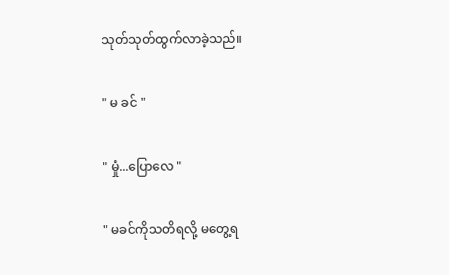သုတ်သုတ်ထွက်လာခဲ့သည်။

" မ ခင် "

" မှုံ...ပြောလေ "

" မခင်ကိုသတိရလို့ မ‌တွေ့ရ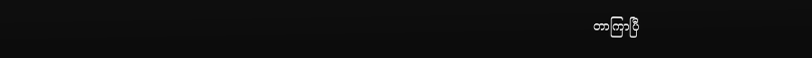တာကြာပြီ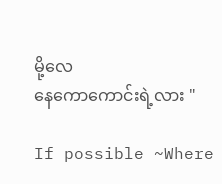မို့လေ
နေကောကောင်းရဲ့လား "

If possible ~Where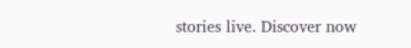stories live. Discover now